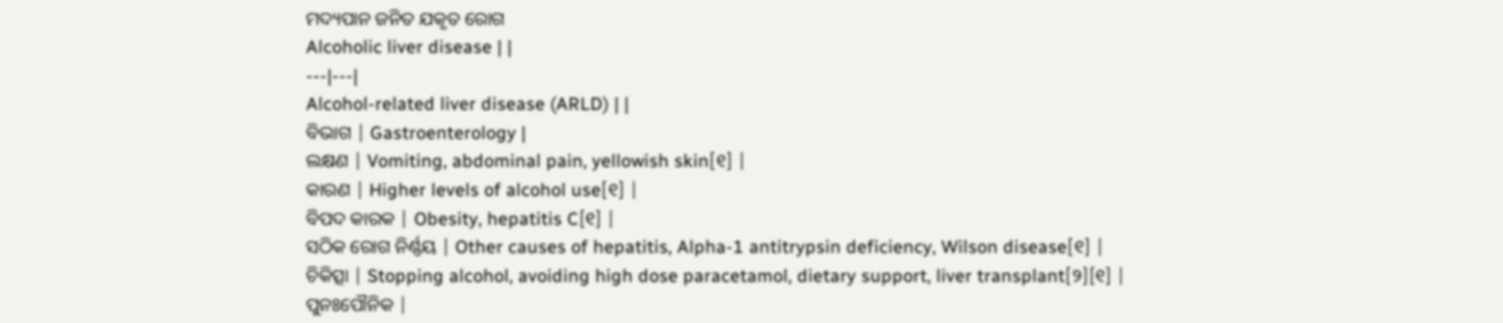ମଦ୍ୟପାନ ଜନିତ ଯକୃତ ରୋଗ
Alcoholic liver disease | |
---|---|
Alcohol-related liver disease (ARLD) | |
ବିଭାଗ | Gastroenterology |
ଲକ୍ଷଣ | Vomiting, abdominal pain, yellowish skin[୧] |
କାରଣ | Higher levels of alcohol use[୧] |
ବିପଦ କାରକ | Obesity, hepatitis C[୧] |
ସଠିକ ରୋଗ ନିର୍ଣ୍ଣୟ | Other causes of hepatitis, Alpha-1 antitrypsin deficiency, Wilson disease[୧] |
ଚିକିତ୍ସା | Stopping alcohol, avoiding high dose paracetamol, dietary support, liver transplant[୨][୧] |
ପୁନଃପୌନିକ |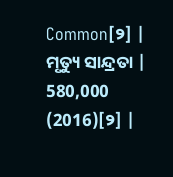Common[୨] |
ମୃତ୍ୟୁ ସାନ୍ଦ୍ରତା | 580,000 (2016)[୨] |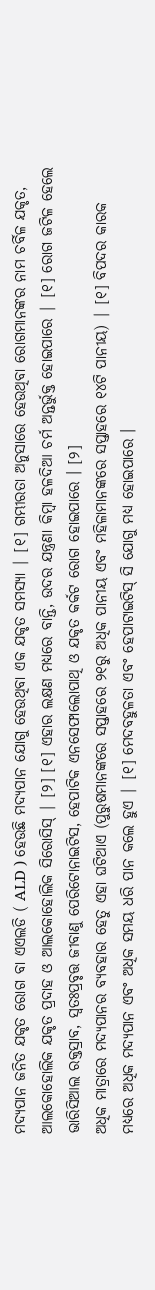ମଦ୍ୟପାନ ଜନିତ ଯକୃତ ରୋଗ ବା ଏଏଲଡି ( ALD ) ହେଉଛି ମଦ୍ୟପାନ ଯୋଗୁ ହେଉଥିବା ଏକ ଯକୃତ ସମସ୍ୟା | [୧] ଗମ୍ଭୀରତା ଅନୁସାରେ ହେଉଥିବା ରୋଗମାନଙ୍କର ନାମ ଚର୍ବିଳ ଯକୃତ, ଆଲକୋହୋଲିକ ଯକୃତ ପ୍ରଦାହ ଓ ଆଲକୋହୋଲିକ ସିରୋସିସ୍ | [୨] [୧] ଏହାର ଲକ୍ଷଣ ମଧ୍ୟରେ ବାନ୍ତି, ଉଦର ଯନ୍ତ୍ରଣା କିମ୍ବା ହଳଦିଆ ଚର୍ମ ଅନ୍ତର୍ଭୁକ୍ତ ହୋଇପାରେ | [୧] ରୋଗ ଜଟିଳ ହେଲେ ଭାରିସିଆଲ ରକ୍ତସ୍ରାବ, ସ୍ୱତଃପ୍ରବୃତ୍ତ ଜୀବାଣୁ ପେରିଟୋନାଇଟିସ, ହେପାଟିକ ଏନସେଫାଲୋପାଥି ଓ ଯକୃତ କର୍କଟ ରୋଗ ହୋଇପାରେ । [୨]
ଅଧିକ ମାତ୍ରାରେ ମଦ୍ୟପାନର ବ୍ୟବହାର ହେତୁ ଏହା ଘଟିଥାଏ (ପୁରୁଷମାନଙ୍କରେ ସପ୍ତାହରେ ୨୧ରୁ ଅଧିକ ପାନୀୟ ଏବଂ ମହିଳାମାନଙ୍କରେ ସପ୍ତାହରେ ୧୪ଟି ପାନୀୟ) | [୧] ବିପଦର କାରକ ମଧ୍ୟରେ ଅଧିକ ମଦ୍ୟପାନ ଏବଂ ଅଧିକ ସମୟ ଧରି ପାନ କଲେ ହୁଏ | [୧] ମେଦବହୁଳତା ଏବଂ ହେପାଟାଇଟିସ୍ ସି ଯୋଗୁ ମଧ୍ୟ ହୋଇପାରେ ।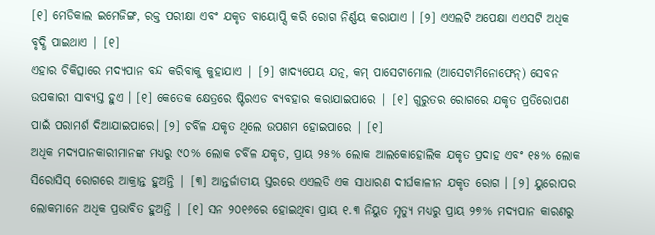[୧] ମେଡିକାଲ ଇମେଜିଙ୍ଗ, ରକ୍ତ ପରୀକ୍ଷା ଏବଂ ଯକୃତ ବାୟୋପ୍ସି କରି ରୋଗ ନିର୍ଣ୍ଣୟ କରାଯାଏ । [୨] ଏଏଲଟି ଅପେକ୍ଷା ଏଏସଟି ଅଧିକ ବୃଦ୍ଧି ପାଇଥାଏ | [୧]
ଏହାର ଚିକିତ୍ସାରେ ମଦ୍ୟପାନ ବନ୍ଦ କରିବାକୁ କୁହାଯାଏ | [୨] ଖାଦ୍ୟପେୟ ଯତ୍ନ, କମ୍ ପାସେଟାମୋଲ (ଆସେଟାମିନୋଫେନ୍) ସେବନ ଉପକାରୀ ସାବ୍ୟସ୍ତ ହୁଏ । [୧] କେତେକ କ୍ଷେତ୍ରରେ ଷ୍ଟିରଏଡ ବ୍ୟବହାର କରାଯାଇପାରେ | [୧] ଗୁରୁତର ରୋଗରେ ଯକୃତ ପ୍ରତିରୋପଣ ପାଇଁ ପରାମର୍ଶ ଦିଆଯାଇପାରେ। [୨] ଚର୍ବିଳ ଯକୃତ ଥିଲେ ଉପଶମ ହୋଇପାରେ | [୧]
ଅଧିକ ମଦ୍ୟପାନକାରୀମାନଙ୍କ ମଧ୍ୟରୁ ୯୦% ଲୋକ ଚର୍ବିଳ ଯକୃତ, ପ୍ରାୟ ୨୫% ଲୋକ ଆଲକୋହୋଲିକ ଯକୃତ ପ୍ରଦାହ ଏବଂ ୧୫% ଲୋକ ସିରୋସିସ୍ ରୋଗରେ ଆକ୍ରାନ୍ତ ହୁଅନ୍ତି | [୩] ଆନ୍ତର୍ଜାତୀୟ ସ୍ତରରେ ଏଏଲଡି ଏକ ସାଧାରଣ ଦୀର୍ଘକାଳୀନ ଯକୃତ ରୋଗ । [୨] ୟୁରୋପର ଲୋକମାନେ ଅଧିକ ପ୍ରଭାବିତ ହୁଅନ୍ତି | [୧] ସନ ୨୦୧୬ରେ ହୋଇଥିବା ପ୍ରାୟ ୧.୩ ନିୟୁତ ମୃତ୍ୟୁ ମଧ୍ୟରୁ ପ୍ରାୟ ୨୭% ମଦ୍ୟପାନ କାରଣରୁ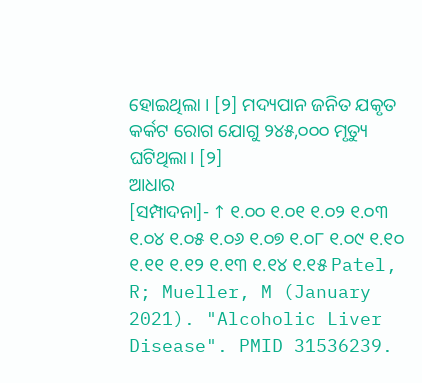ହୋଇଥିଲା । [୨] ମଦ୍ୟପାନ ଜନିତ ଯକୃତ କର୍କଟ ରୋଗ ଯୋଗୁ ୨୪୫,୦୦୦ ମୃତ୍ୟୁ ଘଟିଥିଲା। [୨]
ଆଧାର
[ସମ୍ପାଦନା]- ↑ ୧.୦୦ ୧.୦୧ ୧.୦୨ ୧.୦୩ ୧.୦୪ ୧.୦୫ ୧.୦୬ ୧.୦୭ ୧.୦୮ ୧.୦୯ ୧.୧୦ ୧.୧୧ ୧.୧୨ ୧.୧୩ ୧.୧୪ ୧.୧୫ Patel, R; Mueller, M (January 2021). "Alcoholic Liver Disease". PMID 31536239.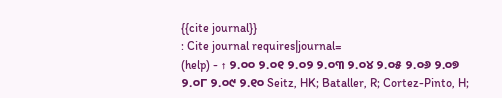{{cite journal}}
: Cite journal requires|journal=
(help) - ↑ ୨.୦୦ ୨.୦୧ ୨.୦୨ ୨.୦୩ ୨.୦୪ ୨.୦୫ ୨.୦୬ ୨.୦୭ ୨.୦୮ ୨.୦୯ ୨.୧୦ Seitz, HK; Bataller, R; Cortez-Pinto, H;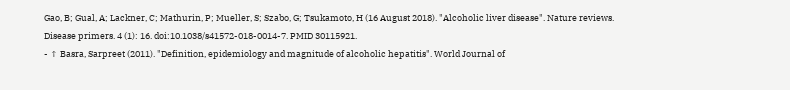Gao, B; Gual, A; Lackner, C; Mathurin, P; Mueller, S; Szabo, G; Tsukamoto, H (16 August 2018). "Alcoholic liver disease". Nature reviews. Disease primers. 4 (1): 16. doi:10.1038/s41572-018-0014-7. PMID 30115921.
- ↑ Basra, Sarpreet (2011). "Definition, epidemiology and magnitude of alcoholic hepatitis". World Journal of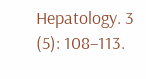Hepatology. 3 (5): 108–113.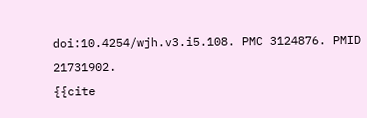doi:10.4254/wjh.v3.i5.108. PMC 3124876. PMID 21731902.
{{cite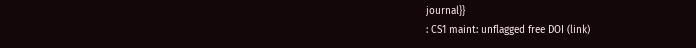journal}}
: CS1 maint: unflagged free DOI (link)